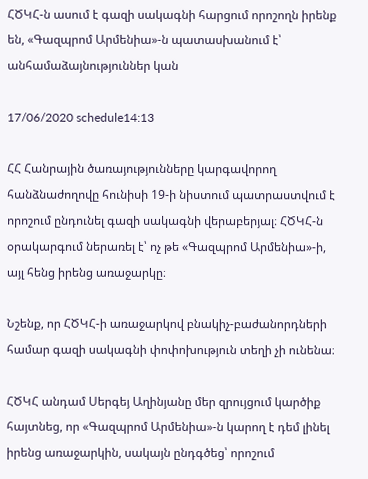ՀԾԿՀ-ն ասում է գազի սակագնի հարցում որոշողն իրենք են, «Գազպրոմ Արմենիա»-ն պատասխանում է՝ անհամաձայնություններ կան

17/06/2020 schedule14:13

ՀՀ Հանրային ծառայությունները կարգավորող հանձնաժողովը հունիսի 19-ի նիստում պատրաստվում է որոշում ընդունել գազի սակագնի վերաբերյալ։ ՀԾԿՀ-ն օրակարգում ներառել է՝ ոչ թե «Գազպրոմ Արմենիա»-ի, այլ հենց իրենց առաջարկը։

Նշենք, որ ՀԾԿՀ-ի առաջարկով բնակիչ-բաժանորդների համար գազի սակագնի փոփոխություն տեղի չի ունենա։

ՀԾԿՀ անդամ Սերգեյ Աղինյանը մեր զրույցում կարծիք հայտնեց, որ «Գազպրոմ Արմենիա»-ն կարող է դեմ լինել իրենց առաջարկին, սակայն ընդգծեց՝ որոշում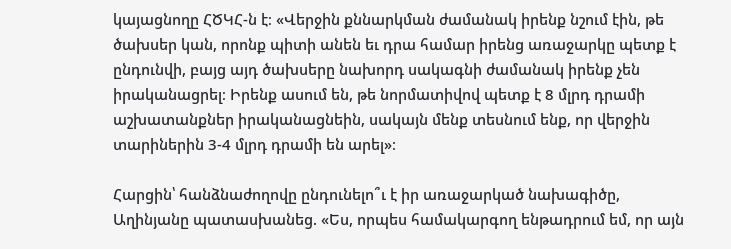կայացնողը ՀԾԿՀ-ն է։ «Վերջին քննարկման ժամանակ իրենք նշում էին, թե ծախսեր կան, որոնք պիտի անեն եւ դրա համար իրենց առաջարկը պետք է ընդունվի, բայց այդ ծախսերը նախորդ սակագնի ժամանակ իրենք չեն իրականացրել։ Իրենք ասում են, թե նորմատիվով պետք է 8 մլրդ դրամի աշխատանքներ իրականացնեին, սակայն մենք տեսնում ենք, որ վերջին տարիներին 3-4 մլրդ դրամի են արել»։

Հարցին՝ հանձնաժողովը ընդունելո՞ւ է իր առաջարկած նախագիծը, Աղինյանը պատասխանեց. «Ես, որպես համակարգող ենթադրում եմ, որ այն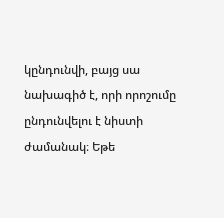կընդունվի, բայց սա նախագիծ է, որի որոշումը ընդունվելու է նիստի ժամանակ։ Եթե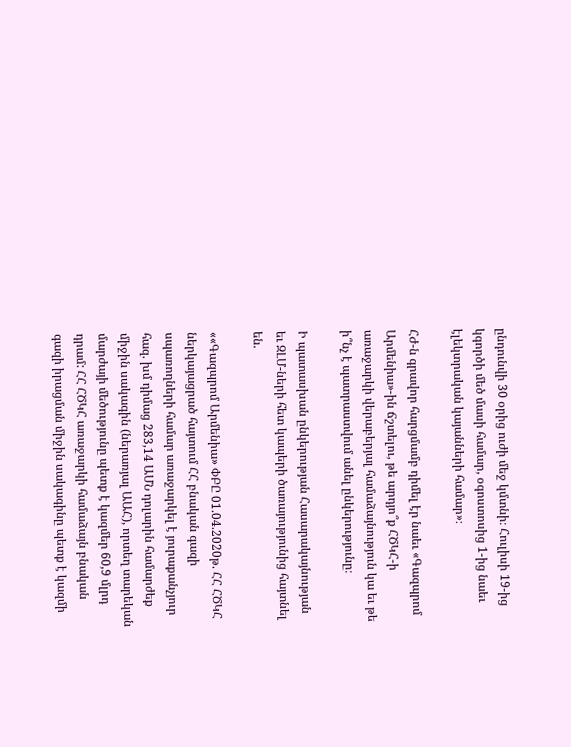ընդունվի 30 օրից ուժի մեջ կմտնի։ Հուլիսի 19-ից կգործի մեծ մասի համար, օգոստոսից 1-ից նաեւ էլեկտրական կայանների համար»։

ՀԺ-ն գրավոր հարցմամբ դիմել էր նաեւ «Գազպրոմ Արմենիա»-ին ճշտելու, թե արդյո՞ք ՀԾԿՀ-ի առաջարկի վերաբերյալ համաձայնություն կա եւ թե ի՞նչ է պատրաստվում անել ընկերությունը։

Ի պատասխան ընկերության Հասարակայնության եւ ԶԼՄ-ների հետ կապերի ծառայությունից հայտնել են.

««Գազպրոմ Արմենիա» ՓԲԸ 01.04.2020թ. ՀՀ ՀԾԿՀ ներկայացրած հայտում ՀՀ բնական գազի սպառողների համար առաջարկել է յուրաքանչյուր հազ. խմ դիմաց 283,14 ԱՄՆ դոլարին համարժեք միջին սակագին (ներառյալ ԱԱՀ), որտեղ տարեկան մարժայի մեծությունը պետք է կազմեր 60,9 մլրդ դրամ: ՀՀ ՀԾԿՀ առաջարկի համաձայն բնական գազի իրացման միջին սակագինը պետք է կազմի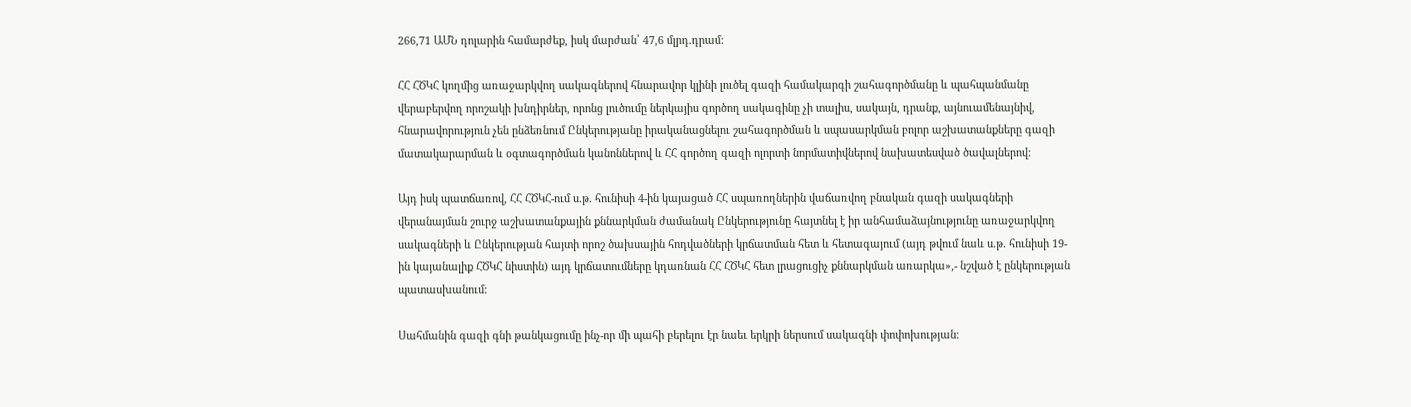266,71 ԱՄՆ դոլարին համարժեք, իսկ մարժան՝ 47,6 մլրդ.դրամ:

ՀՀ ՀԾԿՀ կողմից առաջարկվող սակագներով հնարավոր կլինի լուծել գազի համակարգի շահագործմանը և պահպանմանը վերաբերվող որոշակի խնդիրներ, որոնց լուծումը ներկայիս գործող սակագինը չի տալիս, սակայն, դրանք, այնուամենայնիվ, հնարավորություն չեն ընձեռնում Ընկերությանը իրականացնելու շահագործման և սպասարկման բոլոր աշխատանքները գազի մատակարարման և օգտագործման կանոններով և ՀՀ գործող գազի ոլորտի նորմատիվներով նախատեսված ծավալներով:

Այդ իսկ պատճառով, ՀՀ ՀԾԿՀ-ում ս.թ. հունիսի 4-ին կայացած ՀՀ սպառողներին վաճառվող բնական գազի սակագների վերանայման շուրջ աշխատանքային քննարկման ժամանակ Ընկերությունը հայտնել է իր անհամաձայնությունը առաջարկվող սակագների և Ընկերության հայտի որոշ ծախսային հոդվածների կրճատման հետ և հետագայում (այդ թվում նաև ս.թ. հունիսի 19-ին կայանալիք ՀԾԿՀ նիստին) այդ կրճատումները կդառնան ՀՀ ՀԾԿՀ հետ լրացուցիչ քննարկման առարկա»,- նշված է ընկերության պատասխանում:

Սահմանին գազի գնի թանկացումը ինչ-որ մի պահի բերելու էր նաեւ երկրի ներսում սակագնի փոփոխության։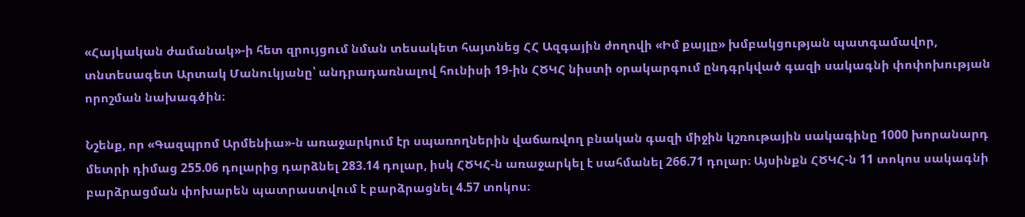«Հայկական ժամանակ»-ի հետ զրույցում նման տեսակետ հայտնեց ՀՀ Ազգային ժողովի «Իմ քայլը» խմբակցության պատգամավոր, տնտեսագետ Արտակ Մանուկյանը՝ անդրադառնալով հունիսի 19-ին ՀԾԿՀ նիստի օրակարգում ընդգրկված գազի սակագնի փոփոխության որոշման նախագծին։

Նշենք, որ «Գազպրոմ Արմենիա»-ն առաջարկում էր սպառողներին վաճառվող բնական գազի միջին կշռութային սակագինը 1000 խորանարդ մետրի դիմաց 255.06 դոլարից դարձնել 283.14 դոլար, իսկ ՀԾԿՀ-ն առաջարկել է սահմանել 266.71 դոլար։ Այսինքն ՀԾԿՀ-ն 11 տոկոս սակագնի բարձրացման փոխարեն պատրաստվում է բարձրացնել 4.57 տոկոս։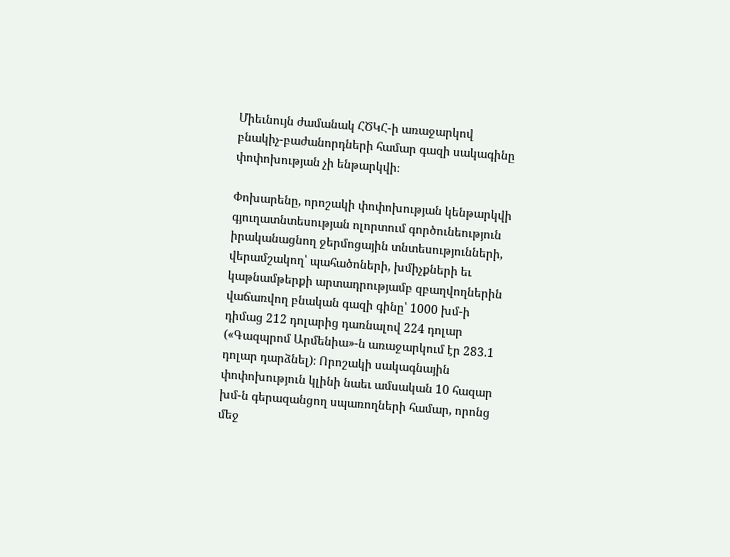Միեւնույն ժամանակ ՀԾԿՀ-ի առաջարկով բնակիչ-բաժանորդների համար գազի սակագինը փոփոխության չի ենթարկվի։

Փոխարենը, որոշակի փոփոխության կենթարկվի գյուղատնտեսության ոլորտում գործունեություն իրականացնող ջերմոցային տնտեսությունների, վերամշակող՝ պահածոների, խմիչքների եւ կաթնամթերքի արտադրությամբ զբաղվողներին վաճառվող բնական գազի գինը՝ 1000 խմ-ի դիմաց 212 դոլարից դառնալով 224 դոլար («Գազպրոմ Արմենիա»-ն առաջարկում էր 283.1 դոլար դարձնել)։ Որոշակի սակագնային փոփոխություն կլինի նաեւ ամսական 10 հազար խմ-ն գերազանցող սպառողների համար, որոնց մեջ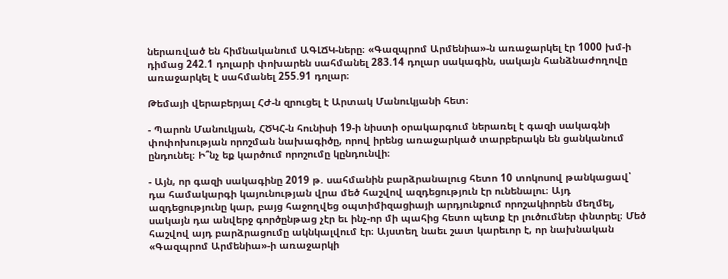ներառված են հիմնականում ԱԳԼՃԿ-ները։ «Գազպրոմ Արմենիա»-ն առաջարկել էր 1000 խմ-ի դիմաց 242.1 դոլարի փոխարեն սահմանել 283.14 դոլար սակագին, սակայն հանձնաժողովը առաջարկել է սահմանել 255.91 դոլար։

Թեմայի վերաբերյալ ՀԺ-ն զրուցել է Արտակ Մանուկյանի հետ։

- Պարոն Մանուկյան, ՀԾԿՀ-ն հունիսի 19-ի նիստի օրակարգում ներառել է գազի սակագնի փոփոխության որոշման նախագիծը, որով իրենց առաջարկած տարբերակն են ցանկանում ընդունել։ Ի՞նչ եք կարծում որոշումը կընդունվի։

- Այն, որ գազի սակագինը 2019 թ. սահմանին բարձրանալուց հետո 10 տոկոսով թանկացավ՝ դա համակարգի կայունության վրա մեծ հաշվով ազդեցություն էր ունենալու։ Այդ ազդեցությունը կար, բայց հաջողվեց օպտիմիզացիայի արդյունքում որոշակիորեն մեղմել, սակայն դա անվերջ գործընթաց չէր եւ ինչ-որ մի պահից հետո պետք էր լուծումներ փնտրել։ Մեծ հաշվով այդ բարձրացումը ակնկալվում էր։ Այստեղ նաեւ շատ կարեւոր է, որ նախնական «Գազպրոմ Արմենիա»-ի առաջարկի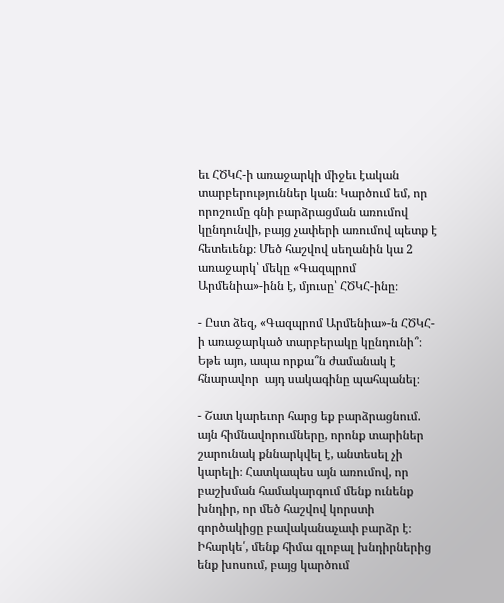եւ ՀԾԿՀ-ի առաջարկի միջեւ էական տարբերություններ կան։ Կարծում եմ, որ որոշումը գնի բարձրացման առումով կընդունվի, բայց չափերի առումով պետք է հետեւենք։ Մեծ հաշվով սեղանին կա 2 առաջարկ՝ մեկը «Գազպրոմ Արմենիա»-ինն է, մյուսը՝ ՀԾԿՀ-ինը։

- Ըստ ձեզ, «Գազպրոմ Արմենիա»-ն ՀԾԿՀ-ի առաջարկած տարբերակը կընդունի՞։ Եթե այո, ապա որքա՞ն ժամանակ է հնարավոր  այդ սակագինը պահպանել։

- Շատ կարեւոր հարց եք բարձրացնում. այն հիմնավորումները, որոնք տարիներ շարունակ քննարկվել է, անտեսել չի կարելի։ Հատկապես այն առումով, որ բաշխման համակարգում մենք ունենք խնդիր, որ մեծ հաշվով կորստի գործակիցը բավականաչափ բարձր է։ Իհարկե՛, մենք հիմա գլոբալ խնդիրներից ենք խոսում, բայց կարծում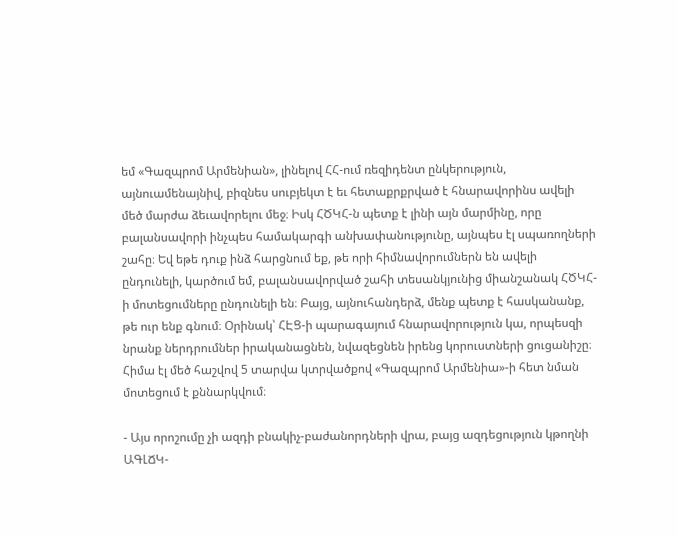եմ «Գազպրոմ Արմենիան», լինելով ՀՀ-ում ռեզիդենտ ընկերություն, այնուամենայնիվ, բիզնես սուբյեկտ է եւ հետաքրքրված է հնարավորինս ավելի մեծ մարժա ձեւավորելու մեջ։ Իսկ ՀԾԿՀ-ն պետք է լինի այն մարմինը, որը բալանսավորի ինչպես համակարգի անխափանությունը, այնպես էլ սպառողների շահը։ Եվ եթե դուք ինձ հարցնում եք, թե որի հիմնավորումներն են ավելի ընդունելի, կարծում եմ, բալանսավորված շահի տեսանկյունից միանշանակ ՀԾԿՀ-ի մոտեցումները ընդունելի են։ Բայց, այնուհանդերձ, մենք պետք է հասկանանք, թե ուր ենք գնում։ Օրինակ՝ ՀԷՑ-ի պարագայում հնարավորություն կա, որպեսզի նրանք ներդրումներ իրականացնեն, նվազեցնեն իրենց կորուստների ցուցանիշը։ Հիմա էլ մեծ հաշվով 5 տարվա կտրվածքով «Գազպրոմ Արմենիա»-ի հետ նման մոտեցում է քննարկվում։

- Այս որոշումը չի ազդի բնակիչ-բաժանորդների վրա, բայց ազդեցություն կթողնի ԱԳԼՃԿ-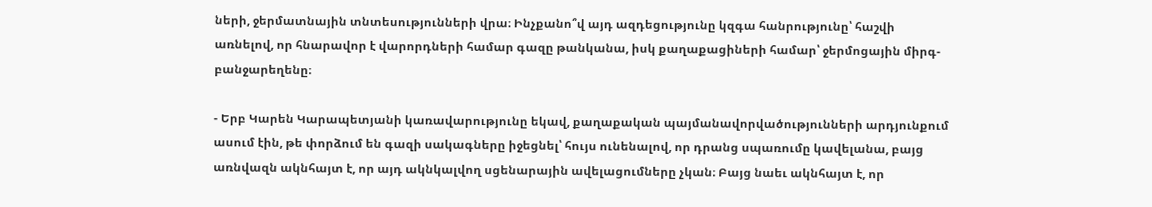ների, ջերմատնային տնտեսությունների վրա։ Ինչքանո՞վ այդ ազդեցությունը կզգա հանրությունը՝ հաշվի առնելով, որ հնարավոր է վարորդների համար գազը թանկանա, իսկ քաղաքացիների համար՝ ջերմոցային միրգ-բանջարեղենը։

- Երբ Կարեն Կարապետյանի կառավարությունը եկավ, քաղաքական պայմանավորվածությունների արդյունքում ասում էին, թե փորձում են գազի սակագները իջեցնել՝ հույս ունենալով, որ դրանց սպառումը կավելանա, բայց առնվազն ակնհայտ է, որ այդ ակնկալվող սցենարային ավելացումները չկան։ Բայց նաեւ ակնհայտ է, որ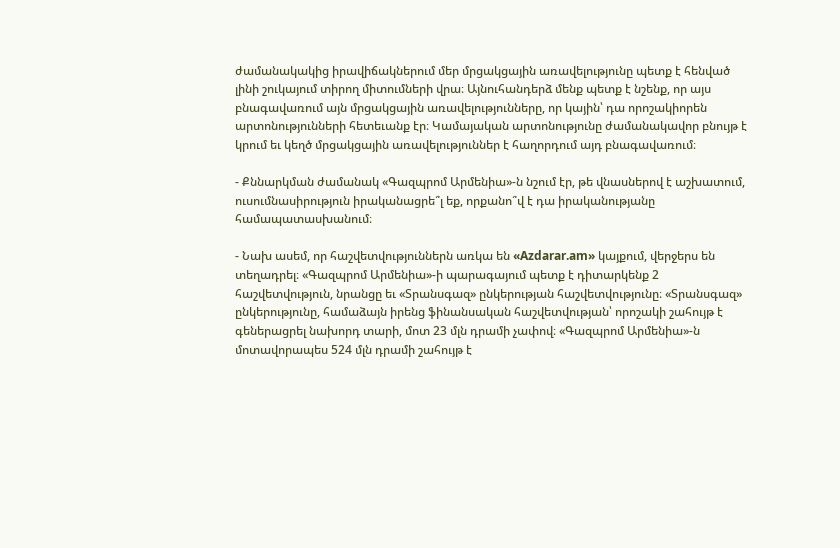ժամանակակից իրավիճակներում մեր մրցակցային առավելությունը պետք է հենված լինի շուկայում տիրող միտումների վրա։ Այնուհանդերձ մենք պետք է նշենք, որ այս բնագավառում այն մրցակցային առավելությունները, որ կային՝ դա որոշակիորեն արտոնությունների հետեւանք էր։ Կամայական արտոնությունը ժամանակավոր բնույթ է կրում եւ կեղծ մրցակցային առավելություններ է հաղորդում այդ բնագավառում։

- Քննարկման ժամանակ «Գազպրոմ Արմենիա»-ն նշում էր, թե վնասներով է աշխատում, ուսումնասիրություն իրականացրե՞լ եք, որքանո՞վ է դա իրականությանը համապատասխանում։

- Նախ ասեմ, որ հաշվետվություններն առկա են «Azdarar.am» կայքում, վերջերս են տեղադրել։ «Գազպրոմ Արմենիա»-ի պարագայում պետք է դիտարկենք 2 հաշվետվություն, նրանցը եւ «Տրանսգազ» ընկերության հաշվետվությունը։ «Տրանսգազ» ընկերությունը, համաձայն իրենց ֆինանսական հաշվետվության՝ որոշակի շահույթ է գեներացրել նախորդ տարի, մոտ 23 մլն դրամի չափով։ «Գազպրոմ Արմենիա»-ն մոտավորապես 524 մլն դրամի շահույթ է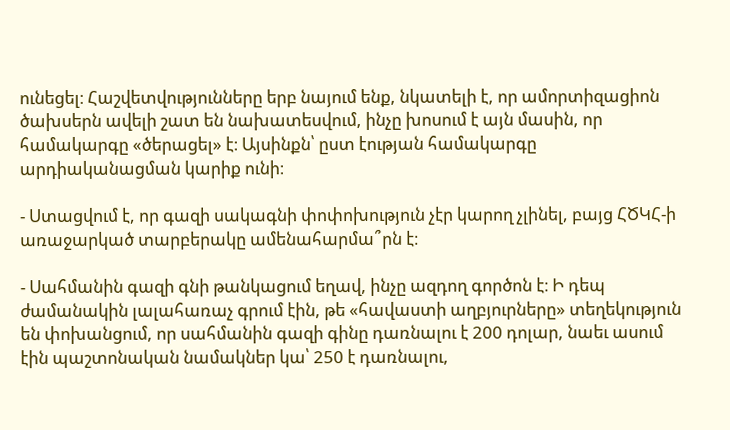ունեցել։ Հաշվետվությունները երբ նայում ենք, նկատելի է, որ ամորտիզացիոն ծախսերն ավելի շատ են նախատեսվում, ինչը խոսում է այն մասին, որ համակարգը «ծերացել» է։ Այսինքն՝ ըստ էության համակարգը արդիականացման կարիք ունի։

- Ստացվում է, որ գազի սակագնի փոփոխություն չէր կարող չլինել, բայց ՀԾԿՀ-ի առաջարկած տարբերակը ամենահարմա՞րն է։

- Սահմանին գազի գնի թանկացում եղավ, ինչը ազդող գործոն է։ Ի դեպ ժամանակին լալահառաչ գրում էին, թե «հավաստի աղբյուրները» տեղեկություն են փոխանցում, որ սահմանին գազի գինը դառնալու է 200 դոլար, նաեւ ասում էին պաշտոնական նամակներ կա՝ 250 է դառնալու,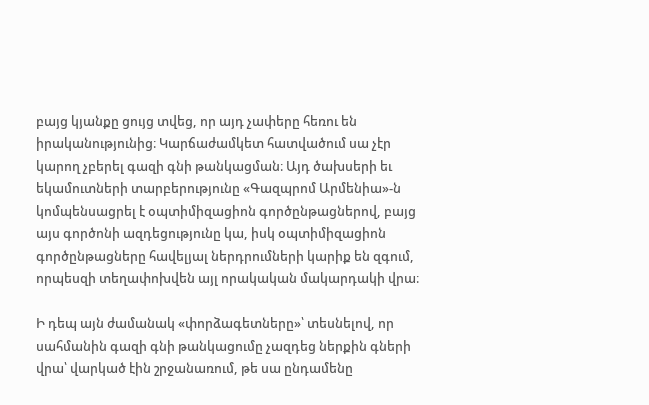բայց կյանքը ցույց տվեց, որ այդ չափերը հեռու են իրականությունից։ Կարճաժամկետ հատվածում սա չէր կարող չբերել գազի գնի թանկացման։ Այդ ծախսերի եւ եկամուտների տարբերությունը «Գազպրոմ Արմենիա»-ն  կոմպենսացրել է օպտիմիզացիոն գործընթացներով, բայց այս գործոնի ազդեցությունը կա, իսկ օպտիմիզացիոն գործընթացները հավելյալ ներդրումների կարիք են զգում, որպեսզի տեղափոխվեն այլ որակական մակարդակի վրա։

Ի դեպ այն ժամանակ «փորձագետները»՝ տեսնելով, որ սահմանին գազի գնի թանկացումը չազդեց ներքին գների վրա՝ վարկած էին շրջանառում, թե սա ընդամենը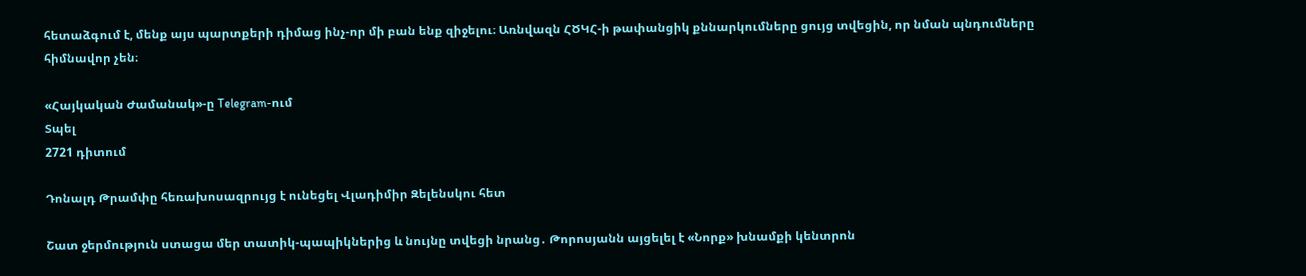հետաձգում է, մենք այս պարտքերի դիմաց ինչ-որ մի բան ենք զիջելու։ Առնվազն ՀԾԿՀ-ի թափանցիկ քննարկումները ցույց տվեցին, որ նման պնդումները հիմնավոր չեն։

«Հայկական Ժամանակ»-ը Telegram-ում
Տպել
2721 դիտում

Դոնալդ Թրամփը հեռախոսազրույց է ունեցել Վլադիմիր Զելենսկու հետ

Շատ ջերմություն ստացա մեր տատիկ-պապիկներից և նույնը տվեցի նրանց․ Թորոսյանն այցելել է «Նորք» խնամքի կենտրոն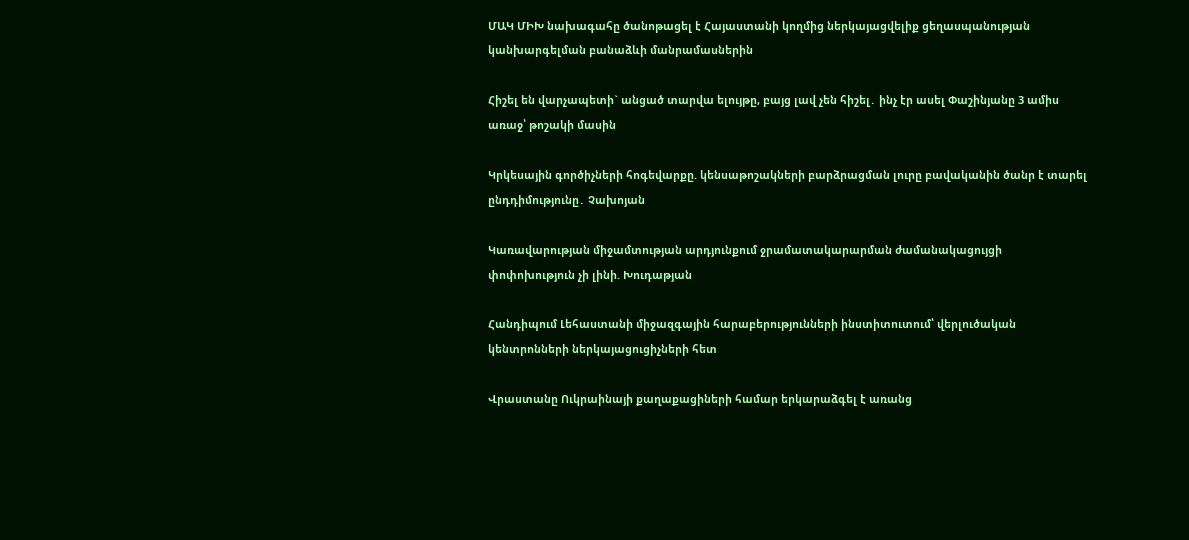ՄԱԿ ՄԻԽ նախագահը ծանոթացել է Հայաստանի կողմից ներկայացվելիք ցեղասպանության կանխարգելման բանաձևի մանրամասներին

Հիշել են վարչապետի` անցած տարվա ելույթը, բայց լավ չեն հիշել․ ինչ էր ասել Փաշինյանը 3 ամիս առաջ՝ թոշակի մասին

Կրկեսային գործիչների հոգեվարքը. կենսաթոշակների բարձրացման լուրը բավականին ծանր է տարել ընդդիմությունը․ Չախոյան

Կառավարության միջամտության արդյունքում ջրամատակարարման ժամանակացույցի փոփոխություն չի լինի. Խուդաթյան

Հանդիպում Լեհաստանի միջազգային հարաբերությունների ինստիտուտում՝ վերլուծական կենտրոնների ներկայացուցիչների հետ

Վրաստանը Ուկրաինայի քաղաքացիների համար երկարաձգել է առանց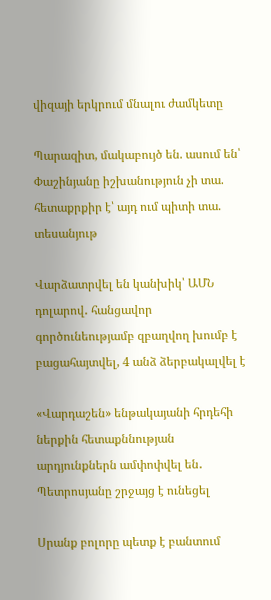վիզայի երկրում մնալու ժամկետը

Պարազիտ, մակաբույծ են. ասում են՝ Փաշինյանը իշխանություն չի տա. հետաքրքիր է՝ այդ ում պիտի տա. տեսանյութ

Վարձատրվել են կանխիկ՝ ԱՄՆ դոլարով․ հանցավոր գործունեությամբ զբաղվող խումբ է բացահայտվել, 4 անձ ձերբակալվել է

«Վարդաշեն» ենթակայանի հրդեհի ներքին հետաքննության արդյունքներն ամփոփվել են․ Պետրոսյանը շրջայց է ունեցել

Սրանք բոլորը պետք է բանտում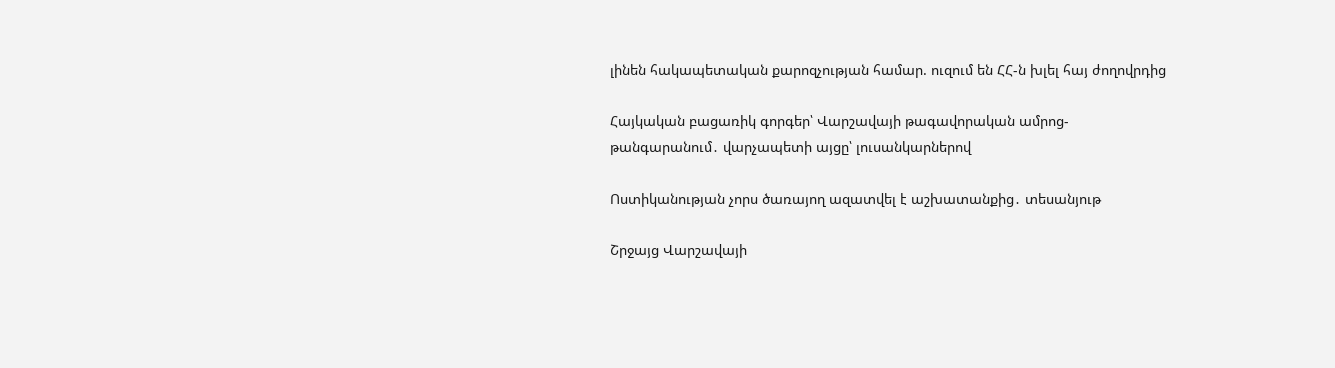լինեն հակապետական քարոզչության համար. ուզում են ՀՀ-ն խլել հայ ժողովրդից

Հայկական բացառիկ գորգեր՝ Վարշավայի թագավորական ամրոց-թանգարանում․ վարչապետի այցը՝ լուսանկարներով

Ոստիկանության չորս ծառայող ազատվել է աշխատանքից․ տեսանյութ

Շրջայց Վարշավայի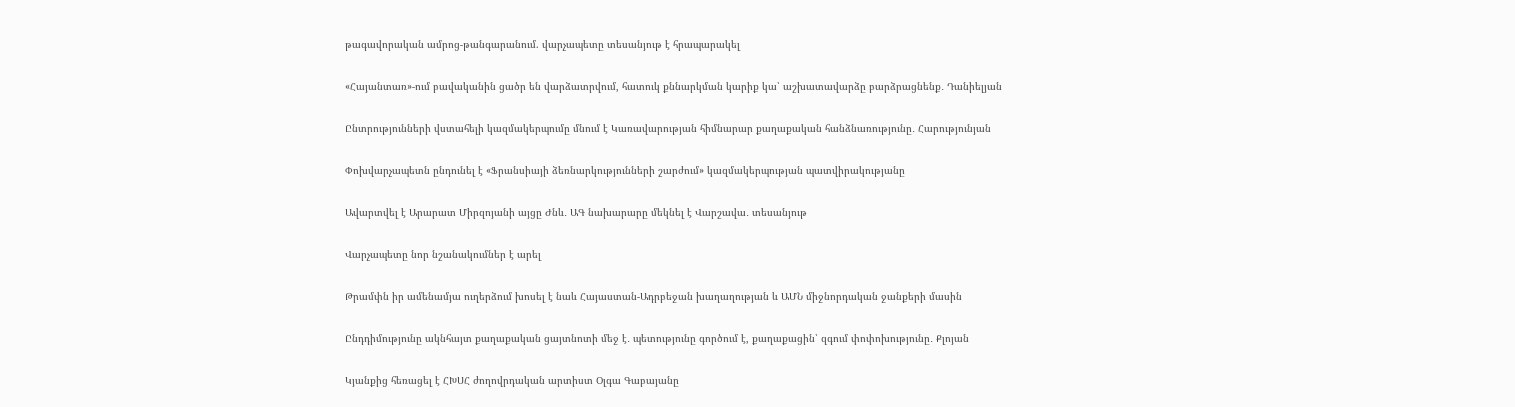թագավորական ամրոց-թանգարանում. վարչապետը տեսանյութ է հրապարակել

«Հայանտառ»-ում բավականին ցածր են վարձատրվում, հատուկ քննարկման կարիք կա՝ աշխատավարձը բարձրացնենք․ Դանիելյան

Ընտրությունների վստահելի կազմակերպումը մնում է Կառավարության հիմնարար քաղաքական հանձնառությունը․ Հարությունյան

Փոխվարչապետն ընդունել է «Ֆրանսիայի ձեռնարկությունների շարժում» կազմակերպության պատվիրակությանը

Ավարտվել է Արարատ Միրզոյանի այցը Ժնև․ ԱԳ նախարարը մեկնել է Վարշավա․ տեսանյութ

Վարչապետը նոր նշանակումներ է արել

Թրամփն իր ամենամյա ուղերձում խոսել է նաև Հայաստան-Ադրբեջան խաղաղության և ԱՄՆ միջնորդական ջանքերի մասին

Ընդդիմությունը ակնհայտ քաղաքական ցայտնոտի մեջ է․ պետությունը գործում է, քաղաքացին՝ զգում փոփոխությունը․ Քլոյան

Կյանքից հեռացել է ՀԽՍՀ ժողովրդական արտիստ Օլգա Գաբայանը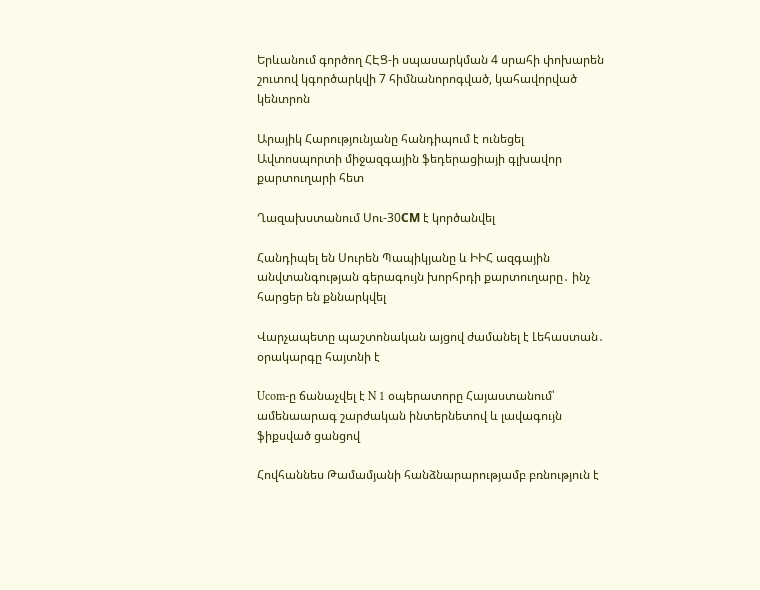Երևանում գործող ՀԷՑ-ի սպասարկման 4 սրահի փոխարեն շուտով կգործարկվի 7 հիմնանորոգված, կահավորված կենտրոն

Արայիկ Հարությունյանը հանդիպում է ունեցել Ավտոսպորտի միջազգային ֆեդերացիայի գլխավոր քարտուղարի հետ

Ղազախստանում Սու-30СМ է կործանվել

Հանդիպել են Սուրեն Պապիկյանը և ԻԻՀ ազգային անվտանգության գերագույն խորհրդի քարտուղարը․ ինչ հարցեր են քննարկվել

Վարչապետը պաշտոնական այցով ժամանել է Լեհաստան․ օրակարգը հայտնի է

Ucom-ը ճանաչվել է N 1 օպերատորը Հայաստանում՝ ամենաարագ շարժական ինտերնետով և լավագույն ֆիքսված ցանցով

Հովհաննես Թամամյանի հանձնարարությամբ բռնություն է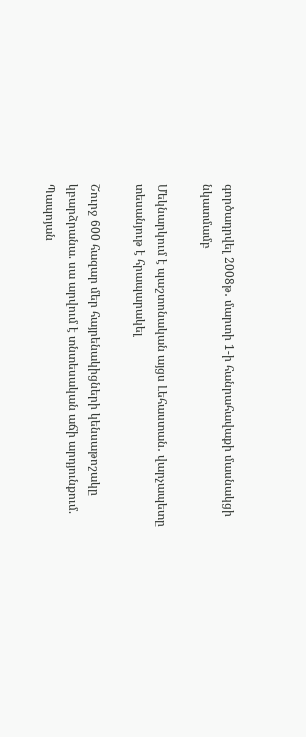գործադրվել 2008թ․ մարտի 1-ի հանրահավաքի մասնակցի նկատմամբ

Մեկնարկում է պաշտոնական այցս Լեհաստան․ վարչապետը տեսանյութ է հրապարակել

Շուրջ 600 հազար մեր հայրենակիցների կենսաթոշակը կբարձրանա. սա արվում է տնտեսական աճի արդյունքում. Պապոյան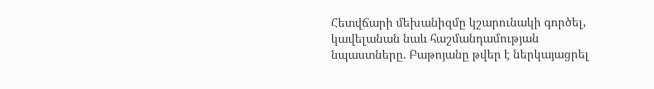Հետվճարի մեխանիզմը կշարունակի գործել, կավելանան նաև հաշմանդամության նպաստները. Բաթոյանը թվեր է ներկայացրել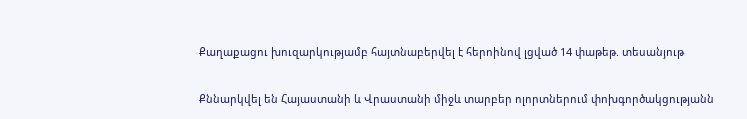Քաղաքացու խուզարկությամբ հայտնաբերվել է հերոինով լցված 14 փաթեթ. տեսանյութ

Քննարկվել են Հայաստանի և Վրաստանի միջև տարբեր ոլորտներում փոխգործակցությանն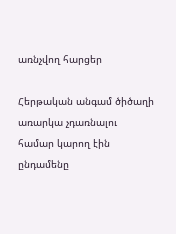առնչվող հարցեր

Հերթական անգամ ծիծաղի առարկա չդառնալու համար կարող էին ընդամենը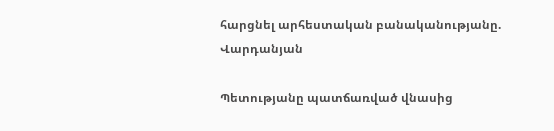հարցնել արհեստական բանականությանը. Վարդանյան

Պետությանը պատճառված վնասից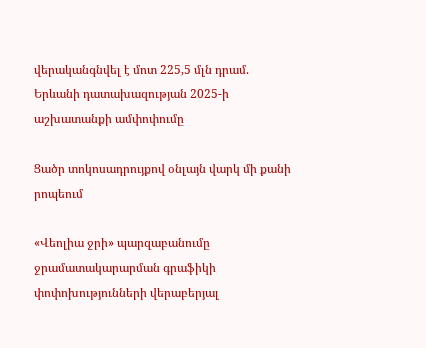վերականգնվել է մոտ 225,5 մլն դրամ. Երևանի դատախազության 2025-ի աշխատանքի ամփոփումը

Ցածր տոկոսադրույքով օնլայն վարկ մի քանի րոպեում

«Վեոլիա ջրի» պարզաբանումը ջրամատակարարման գրաֆիկի փոփոխությունների վերաբերյալ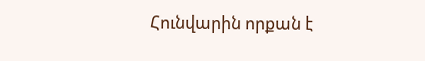Հունվարին որքան է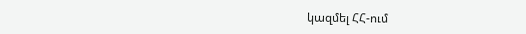կազմել ՀՀ-ում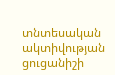տնտեսական ակտիվության ցուցանիշի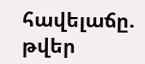հավելաճը. թվեր